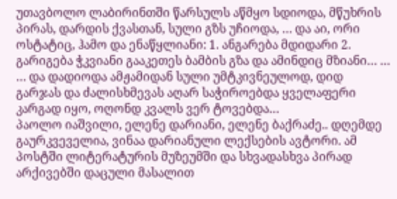უთავბოლო ლაბირინთში წარსულს აწმყო სდიოდა, მწუხრის პირას, დარდის ქვასთან, სული გზს უჩიოდა, … და აი, ორი ოსტატიც, ჰამო და ენაწყლიანი: 1. ანგარება მდიდარი 2. გარიგება ჭკვიანი გააკეთეს ბამბის გზა და ამინდიც მზიანი… … … და დადიოდა ამჟამიდან სული უმტკივნეულოდ, დიდ გარჯას და ძალისხმევას აღარ საჭიროებდა ყველაფერი კარგად იყო, ოღონდ კვალს ვერ ტოვებდა…
პაოლო იაშვილი, ელენე დარიანი, ელენე ბაქრაძე.. დღემდე გაურკვეველია, ვინაა დარიანული ლექსების ავტორი. ამ პოსტში ლიტერატურის მუზეუმში და სხვადასხვა პირად არქივებში დაცული მასალით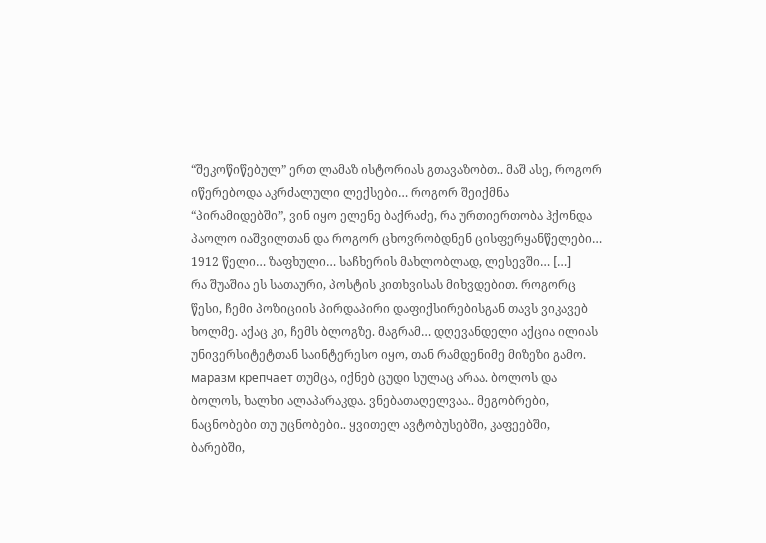“შეკოწიწებულ” ერთ ლამაზ ისტორიას გთავაზობთ.. მაშ ასე, როგორ იწერებოდა აკრძალული ლექსები… როგორ შეიქმნა “პირამიდებში”, ვინ იყო ელენე ბაქრაძე, რა ურთიერთობა ჰქონდა პაოლო იაშვილთან და როგორ ცხოვრობდნენ ცისფერყანწელები… 1912 წელი… ზაფხული… საჩხერის მახლობლად, ლესევში… […]
რა შუაშია ეს სათაური, პოსტის კითხვისას მიხვდებით. როგორც წესი, ჩემი პოზიციის პირდაპირი დაფიქსირებისგან თავს ვიკავებ ხოლმე. აქაც კი, ჩემს ბლოგზე. მაგრამ… დღევანდელი აქცია ილიას უნივერსიტეტთან საინტერესო იყო, თან რამდენიმე მიზეზი გამო. маразм крепчает თუმცა, იქნებ ცუდი სულაც არაა. ბოლოს და ბოლოს, ხალხი ალაპარაკდა. ვნებათაღელვაა.. მეგობრები, ნაცნობები თუ უცნობები.. ყვითელ ავტობუსებში, კაფეებში, ბარებში,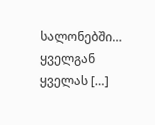სალონებში… ყველგან ყველას […]